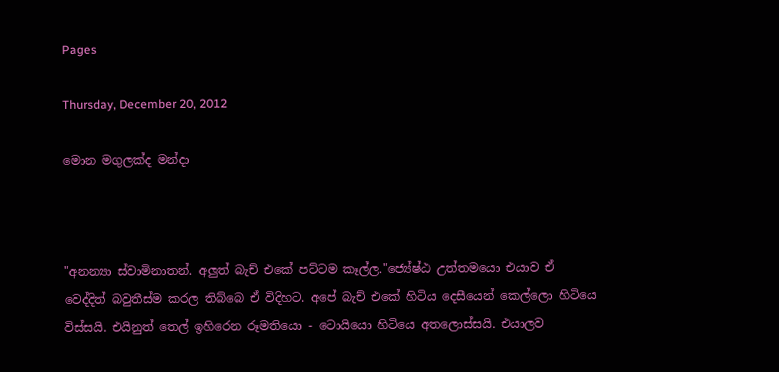Pages

Thursday, December 20, 2012

මොන මගුලක්ද මන්දා



"අනන්‍යා ස්වාමිනාතන්. අලුත් බැච් එකේ පට්ටම කෑල්ල."ජ්‍යේෂ්ඨ උත්තමයො එයාව ඒ වෙද්දිත් බවුතීස්ම කරල තිබ්බෙ ඒ විදිහට. අපේ බැච් එකේ හිටිය දෙසීයෙන් කෙල්ලො හිටියෙ විස්සයි. එයිනුත් තෙල් ඉහිරෙන රූමතියො - ටොයියො හිටියෙ අතලොස්සයි. එයාලව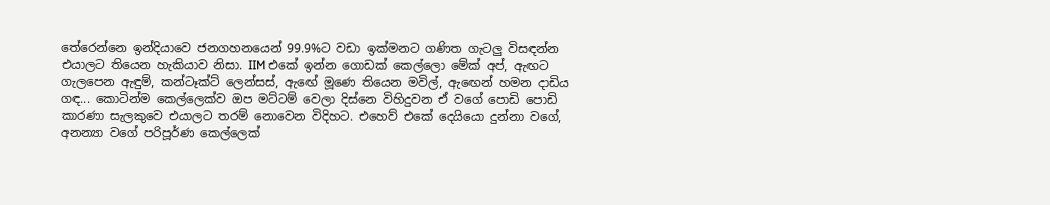තේරෙන්නෙ ඉන්දියාවෙ ජනගහනයෙන් 99.9%ට වඩා ඉක්මනට ගණිත ගැටලු විසඳන්න එයාලට තියෙන හැකියාව නිසා. IIM එකේ ඉන්න ගොඩක් කෙල්ලො මේක් අප්, ඇඟට ගැලපෙන ඇඳුම්, කන්ටෑක්ට් ලෙන්සස්, ඇඟේ මූණෙ තියෙන මවිල්, ඇඟෙන් හමන දාඩිය ගඳ... කොටින්ම කෙල්ලෙක්ව ඔප මට්ටම් වෙලා දිස්නෙ විහිදුවන ඒ වගේ පොඩි පොඩි කාරණා සැලකුවෙ එයාලට තරම් නොවෙන විදිහට. එහෙව් එකේ දෙයියො දුන්නා වගේ, අනන්‍යා වගේ පරිපූර්ණ කෙල්ලෙක්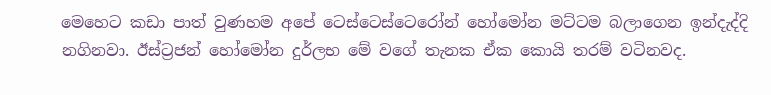මෙහෙට කඩා පාත් වුණහම අපේ ටෙස්ටෙස්ටෙරෝන් හෝමෝන මට්ටම බලාගෙන ඉන්දැද්දි නගිනවා. ඊස්ට්‍රජන් හෝමෝන දුර්ලභ මේ වගේ තැනක ඒක කොයි තරම් වටිනවද.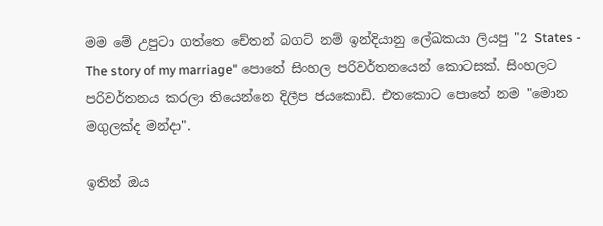මම මේ උපුටා ගත්තෙ චේතන් බගට් නම් ඉන්දියානු ලේඛකයා ලියපු "2 States - The story of my marriage" පොතේ සිංහල පරිවර්තනයෙන් කොටසක්. සිංහලට පරිවර්තනය කරලා තියෙන්නෙ දිලීප ජයකොඩි. එතකොට පොතේ නම "මොන මගුලක්ද මන්දා".

ඉතින් ඔය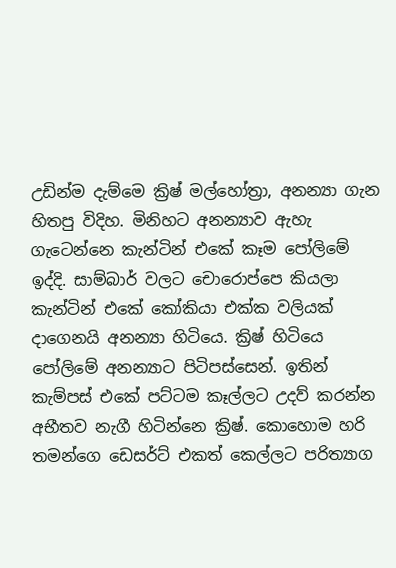උඩින්ම දැම්මෙ ක්‍රිෂ් මල්හෝත්‍රා, අනන්‍යා ගැන හිතපු විදිහ. මිනිහට අනන්‍යාව ඇහැ ගැටෙන්නෙ කැන්ටින් එකේ කෑම පෝලිමේ ඉද්දි. සාම්බාර් වලට චොරොප්පෙ කියලා කැන්ටින් එකේ කෝකියා එක්ක වලියක් දාගෙනයි අනන්‍යා හිටියෙ. ක්‍රිෂ් හිටියෙ පෝලිමේ අනන්‍යාට පිටිපස්සෙන්. ඉතින් කැම්පස් එකේ පට්ටම කෑල්ලට උදව් කරන්න අභීතව නැගී හිටින්නෙ ක්‍රිෂ්. කොහොම හරි තමන්ගෙ ඩෙසර්ට් එකත් කෙල්ලට පරිත්‍යාග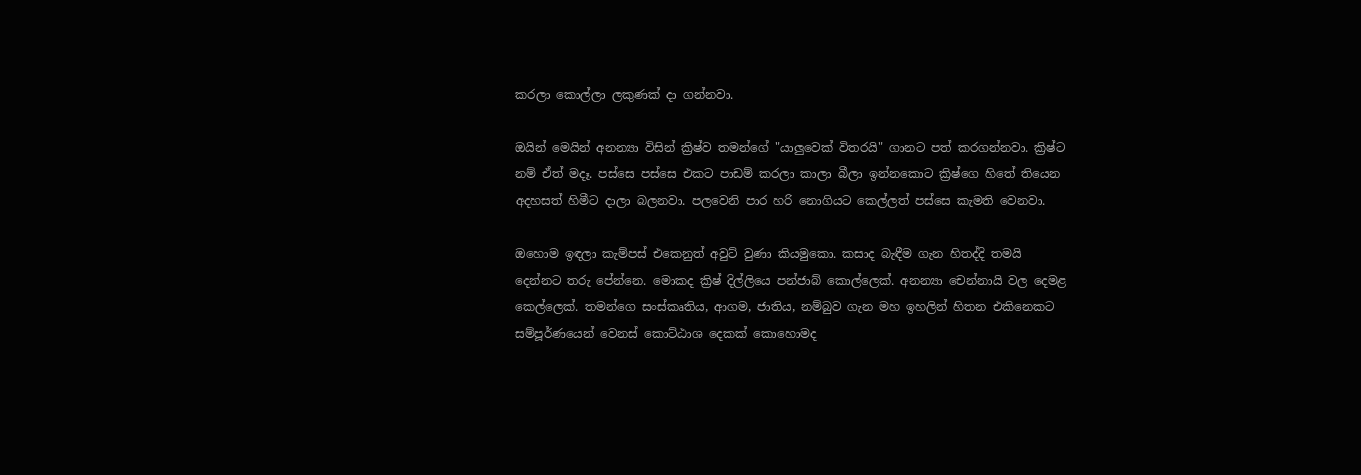කරලා කොල්ලා ලකුණක් දා ගන්නවා.

ඔයින් මෙයින් අනන්‍යා විසින් ක්‍රිෂ්ව තමන්ගේ "යාලුවෙක් විතරයි" ගානට පත් කරගන්නවා. ක්‍රිෂ්ට නම් ඒත් මදෑ. පස්සෙ පස්සෙ එකට පාඩම් කරලා කාලා බීලා ඉන්නකොට ක්‍රිෂ්ගෙ හිතේ තියෙන අදහසත් හිමීට දාලා බලනවා. පලවෙනි පාර හරි නොගියට කෙල්ලත් පස්සෙ කැමති වෙනවා.

ඔහොම ඉඳලා කැම්පස් එකෙනුත් අවුට් වුණා කියමුකො. කසාද බැඳීම ගැන හිතද්දි තමයි දෙන්නට තරු පේන්නෙ. මොකද ක්‍රිෂ් දිල්ලියෙ පන්ජාබ් කොල්ලෙක්. අනන්‍යා චෙන්නායි වල දෙමළ කෙල්ලෙක්. තමන්ගෙ සංස්කෘතිය, ආගම, ජාතිය, නම්බුව ගැන මහ ඉහලින් හිතන එකිනෙකට සම්පූර්ණයෙන් වෙනස් කොට්ඨාශ දෙකක් කොහොමද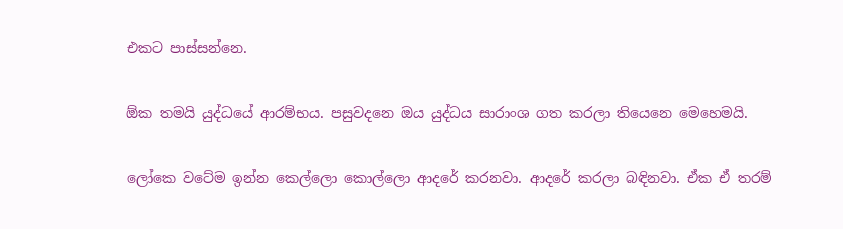එකට පාස්සන්නෙ.

ඕක තමයි යුද්ධයේ ආරම්භය. පසුවදනෙ ඔය යුද්ධය සාරාංශ ගත කරලා තියෙනෙ මෙහෙමයි.

ලෝකෙ වටේම ඉන්න කෙල්ලො කොල්ලො ආදරේ කරනවා. ආදරේ කරලා බඳිනවා. ඒක ඒ තරම්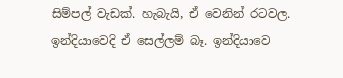සිම්පල් වැඩක්. හැබැයි, ඒ වෙනින් රටවල. ඉන්දියාවෙදි ඒ සෙල්ලම් බෑ. ඉන්දියාවෙ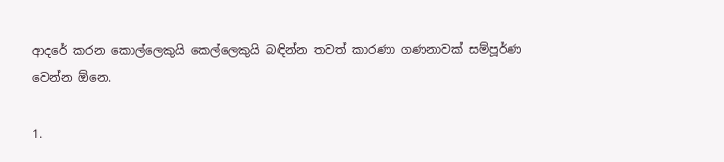ආදරේ කරන කොල්ලෙකුයි කෙල්ලෙකුයි බඳින්න තවත් කාරණා ගණනාවක් සම්පූර්ණ වෙන්න ඕනෙ.

1.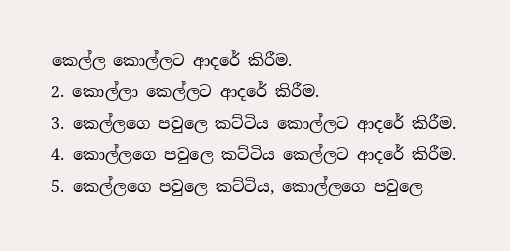කෙල්ල කොල්ලට ආදරේ කිරීම.
2. කොල්ලා කෙල්ලට ආදරේ කිරීම.
3. කෙල්ලගෙ පවුලෙ කට්ටිය කොල්ලට ආදරේ කිරීම.
4. කොල්ලගෙ පවුලෙ කට්ටිය කෙල්ලට ආදරේ කිරීම.
5. කෙල්ලගෙ පවුලෙ කට්ටිය, කොල්ලගෙ පවුලෙ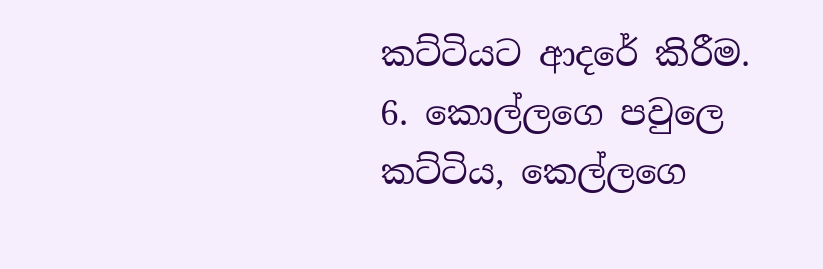කට්ටියට ආදරේ කිරීම.
6. කොල්ලගෙ පවුලෙ කට්ටිය, කෙල්ලගෙ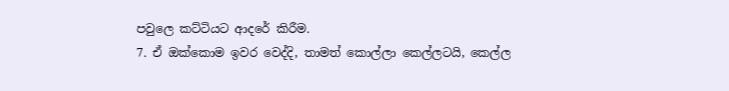පවුලෙ කට්ටියට ආදරේ කිරීම.
7. ඒ ඔක්කොම ඉවර වෙද්දි, තාමත් කොල්ලා කෙල්ලටයි, කෙල්ල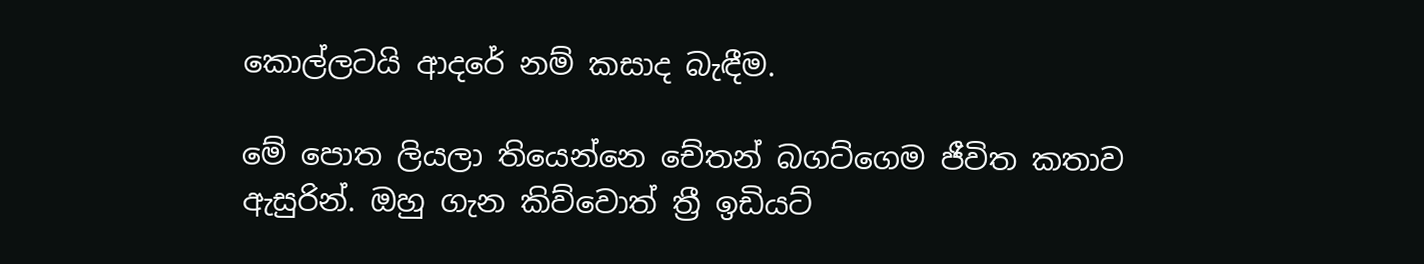කොල්ලටයි ආදරේ නම් කසාද බැඳීම.

මේ පොත ලියලා තියෙන්නෙ චේතන් බගට්ගෙම ජීවිත කතාව ඇසුරින්. ඔහු ගැන කිව්වොත් ත්‍රී ඉඩියට්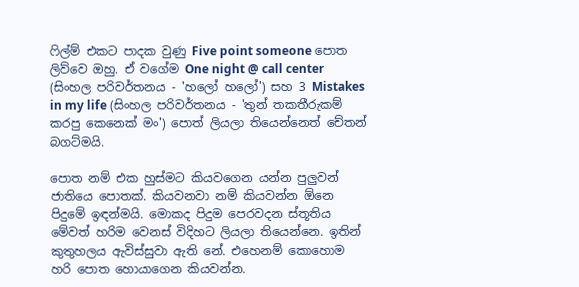ෆිල්ම් එකට පාදක වුණු Five point someone පොත ලිව්වෙ ඔහු. ඒ වගේම One night @ call center (සිංහල පරිවර්තනය - 'හලෝ හලෝ') සහ 3 Mistakes in my life (සිංහල පරිවර්තනය - 'තුන් තකතීරුකම් කරපු කෙනෙක් මං') පොත් ලියලා තියෙන්නෙත් චේතන් බගට්මයි.

පොත නම් එක හුස්මට කියවගෙන යන්න පුලුවන් ජාතියෙ පොතක්. කියවනවා නම් කියවන්න ඕනෙ පිදුමේ ඉඳන්මයි. මොකද පිදුම පෙරවදන ස්තූතිය මේවත් හරිම වෙනස් විදිහට ලියලා තියෙන්නෙ. ඉතින් කුතුහලය ඇවිස්සුවා ඇති නේ. එහෙනම් කොහොම හරි පොත හොයාගෙන කියවන්න.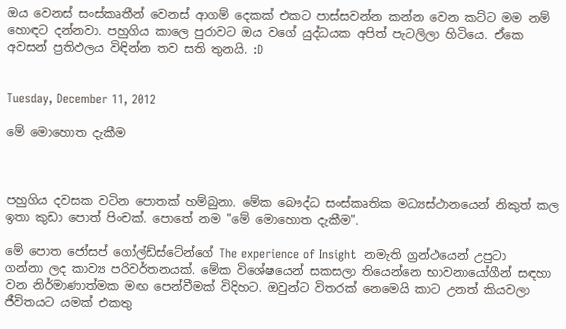ඔය වෙනස් සංස්කෘතීන් වෙනස් ආගම් දෙකක් එකට පාස්සවන්න කන්න වෙන කට්ට මම නම් හොඳට දන්නවා. පහුගිය කාලෙ පුරාවට ඔය වගේ යුද්ධයක අපිත් පැටලිලා හිටියෙ. ඒකෙ අවසන් ප්‍රතිඵලය විඳින්න තව සති තුනයි. :D


Tuesday, December 11, 2012

මේ මොහොත දැකීම



පහුගිය දවසක වටින පොතක් හම්බුනා. මේක බෞද්ධ සංස්කෘතික මධ්‍යස්ථානයෙන් නිකුත් කල ඉතා කුඩා පොත් පිංචක්. පොතේ නම "මේ මොහොත දැකීම".

මේ පොත ජෝසප් ගෝල්ඩ්ස්ටේන්ගේ The experience of Insight  නමැති ග්‍රන්ථයෙන් උපුටා ගන්නා ලද කාව්‍ය පරිවර්තනයක්. මේක විශේෂයෙන් සකසලා තියෙන්නෙ භාවනායෝගීන් සඳහා වන නිර්මාණාත්මක මඟ පෙන්වීමක් විදිහට. ඔවුන්ට විතරක් නෙමෙයි කාට උනත් කියවලා ජීවිතයට යමක් එකතු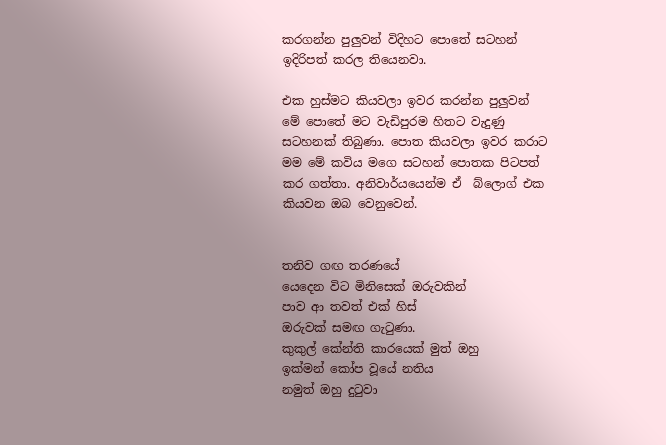කරගන්න පුලුවන් විදිහට පොතේ සටහන් ඉදිරිපත් කරල තියෙනවා.

එක හුස්මට කියවලා ඉවර කරන්න පුලුවන් මේ පොතේ මට වැඩිපුරම හිතට වැදුණු සටහනක් තිබුණා. පොත කියවලා ඉවර කරාට මම මේ කවිය මගෙ සටහන් පොතක පිටපත් කර ගත්තා. අනිවාර්යයෙන්ම ඒ  බ්ලොග් එක කියවන ඔබ වෙනුවෙන්.


තනිව ගඟ තරණයේ
යෙදෙන විට මිනිසෙක් ඔරුවකින්
පාව ආ තවත් එක් හිස්
ඔරුවක් සමඟ ගැටුණා.
කුකුල් කේන්ති කාරයෙක් මුත් ඔහු
ඉක්මන් කෝප වූයේ නතිය
නමුත් ඔහු දුටුවා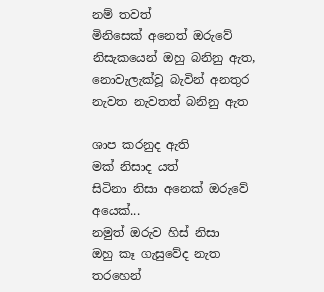නම් තවත්
මිනිසෙක් අනෙත් ඔරුවේ
නිසැකයෙන් ඔහු බනිනු ඇත,
නොවැලැක්වූ බැවින් අනතුර
නැවත නැවතත් බනිනු ඇත

ශාප කරනුද ඇති
මක් නිසාද යත්
සිටිනා නිසා අනෙක් ඔරුවේ අයෙක්...
නමුත් ඔරුව හිස් නිසා
ඔහු කෑ ගැසුවේද නැත
තරහෙන්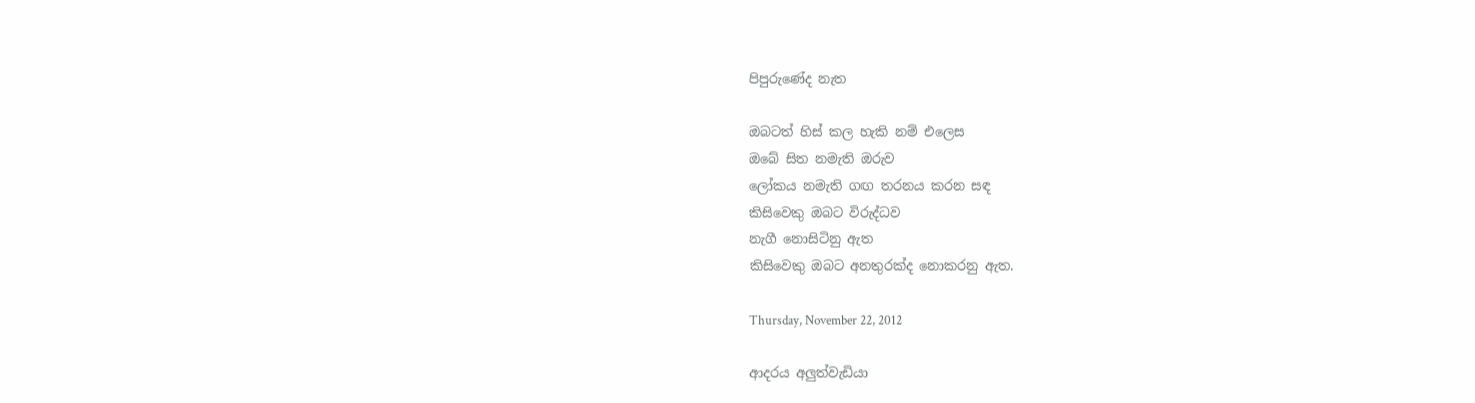පිපුරුණේද නැත

ඔබටත් හිස් කල හැකි නම් එලෙස
ඔබේ සිත නමැති ඔරුව
ලෝකය නමැති ගඟ තරනය කරන සඳ
කිසිවෙකු ඔබට විරුද්ධව
නැගී නොසිටිනු ඇත
කිසිවෙකු ඔබට අනතුරක්ද නොකරනු ඇත.

Thursday, November 22, 2012

ආදරය අලුත්වැඩියා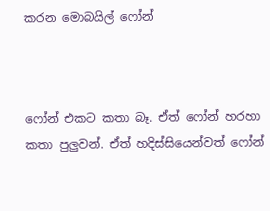කරන මොබයිල් ෆෝන්



ෆෝන් එකට කතා බෑ. ඒත් ෆෝන් හරහා කතා පුලුවන්. ඒත් හදිස්සියෙන්වත් ෆෝන්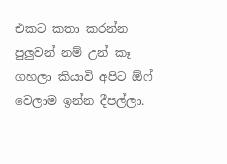එකට කතා කරන්න පුලුවන් නම් උන් කෑ ගහලා කියාවි අපිට ඕෆ් වෙලාම ඉන්න දීපල්ලා.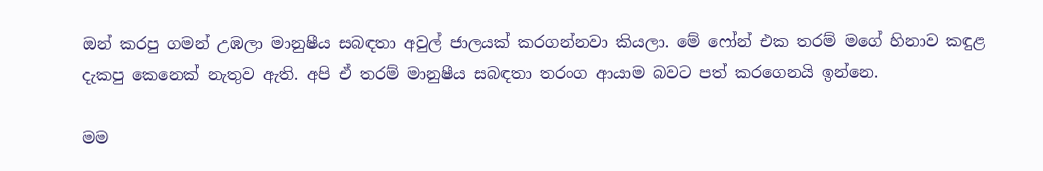ඔන් කරපු ගමන් උඹලා මානුෂීය සබඳතා අවුල් ජාලයක් කරගන්නවා කියලා. මේ ෆෝන් එක තරම් මගේ හිනාව කඳුළ දැකපු කෙනෙක් නැතුව ඇති. අපි ඒ තරම් මානුෂීය සබඳතා තරංග ආයාම බවට පත් කරගෙනයි ඉන්නෙ.

මම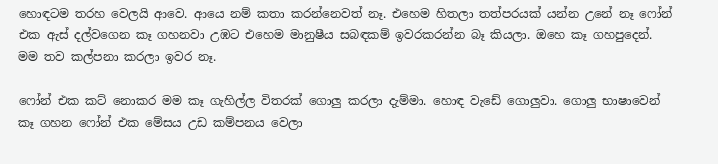හොඳටම තරහ වෙලයි ආවෙ. ආයෙ නම් කතා කරන්නෙවත් නෑ. එහෙම හිතලා තත්පරයක් යන්න උනේ නෑ ෆෝන් එක ඇස් දල්වගෙන කෑ ගහනවා උඹට එහෙම මානුෂීය සබඳකම් ඉවරකරන්න බෑ කියලා. ඔහෙ කෑ ගහපුදෙන්. මම තව කල්පනා කරලා ඉවර නෑ.

ෆෝන් එක කට් නොකර මම කෑ ගැහිල්ල විතරක් ගොලු කරලා දැම්මා. හොඳ වැඩේ ගොලුවා. ගොලු භාෂාවෙන් කෑ ගහන ෆෝන් එක මේසය උඩ කම්පනය වෙලා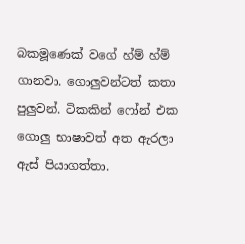බකමූණෙක් වගේ හ්ම් හ්ම් ගානවා. ගොලුවන්ටත් කතා පුලුවන්. ටිකකින් ෆෝන් එක ගොලු භාෂාවත් අත ඇරලා ඇස් පියාගත්තා.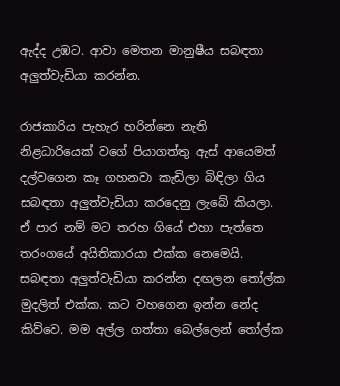ඇද්ද උඹට. ආවා මෙතන මානුෂීය සබඳතා අලුත්වැඩියා කරන්න.

රාජකාරිය පැහැර හරින්නෙ නැති නිළධාරියෙක් වගේ පියාගත්තු ඇස් ආයෙමත් දල්වගෙන කෑ ගහනවා කැඩිලා බිඳිලා ගිය සබඳතා අලුත්වැඩියා කරදෙනු ලැබේ කියලා. ඒ පාර නම් මට තරහ ගියේ එහා පැත්තෙ තරංගයේ අයිතිකාරයා එක්ක නෙමෙයි. සබඳතා අලුත්වැඩියා කරන්න දඟලන තෝල්ක මුදලිත් එක්ක. කට වහගෙන ඉන්න නේද කිව්වෙ. මම අල්ල ගත්තා බෙල්ලෙන් තෝල්ක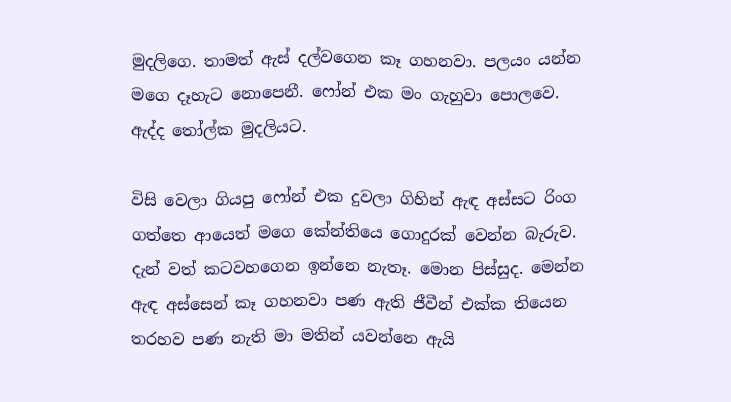මුදලිගෙ. තාමත් ඇස් දල්වගෙන කෑ ගහනවා. පලයං යන්න මගෙ දෑහැට නොපෙනී. ෆෝන් එක මං ගැහුවා පොලවෙ. ඇද්ද තෝල්ක මුදලියට.

විසි වෙලා ගියපු ෆෝන් එක දුවලා ගිහින් ඇඳ අස්සට රිංග ගත්තෙ ආයෙත් මගෙ කේන්තියෙ ගොදුරක් වෙන්න බැරුව. දැන් වත් කටවහගෙන ඉන්නෙ නැතෑ. මොන පිස්සුද. මෙන්න ඇඳ අස්සෙන් කෑ ගහනවා පණ ඇති ජීවීන් එක්ක තියෙන තරහව පණ නැති මා මතින් යවන්නෙ ඇයි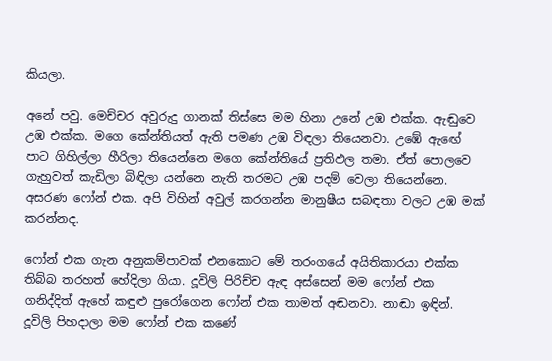කියලා.

අනේ පවු. මෙච්චර අවුරුදු ගානක් තිස්සෙ මම හිනා උනේ උඹ එක්ක. ඇඬුවෙ උඹ එක්ක. මගෙ කේන්තියත් ඇති පමණ උඹ විඳලා තියෙනවා. උඹේ ඇඟේ පාට ගිහිල්ලා හීරිලා තියෙන්නෙ මගෙ කේන්තියේ ප්‍රතිඵල තමා. ඒත් පොලවෙ ගැහුවත් කැඩිලා බිඳිලා යන්නෙ නැති තරමට උඹ පදම් වෙලා තියෙන්නෙ. අසරණ ෆෝන් එක. අපි විහින් අවුල් කරගන්න මානුෂීය සබඳතා වලට උඹ මක් කරන්නද.

ෆෝන් එක ගැන අනුකම්පාවක් එනකොට මේ තරංගයේ අයිතිකාරයා එක්ක තිබ්බ තරහත් හේදිලා ගියා. දූවිලි පිරිච්ච ඇඳ අස්සෙන් මම ෆෝන් එක ගනිද්දිත් ඇහේ කඳුළු පුරෝගෙන ෆෝන් එක තාමත් අඬනවා. නාඬා ඉඳින්. දූවිලි පිහදාලා මම ෆෝන් එක කණේ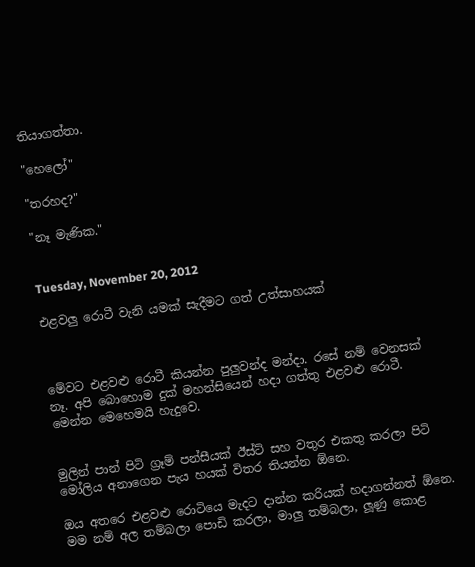තියාගත්තා.

"හෙලෝ"

"තරහද?"

"නෑ මැණික."


Tuesday, November 20, 2012

එළවලු රොටී වැනි යමක් සැදීමට ගත් උත්සාහයක්



මේවට එළවළු රොටී කියන්න පුලුවන්ද මන්දා. රසේ නම් වෙනසක් නෑ. අපි බොහොම දුක් මහන්සියෙන් හදා ගත්තු එළවළු රොටී. මෙන්න මෙහෙමයි හැදුවෙ.


මුලින් පාන් පිටි ග්‍රෑම් පන්සීයක් ඊස්ට් සහ වතුර එකතු කරලා පිටි මෝලිය අනාගෙන පැය හයක් විතර තියන්න ඕනෙ.

ඔය අතරෙ එළවළු රොටියෙ මැදට දාන්න කරියක් හදාගන්නත් ඕනෙ. මම නම් අල තම්බලා පොඩි කරලා, මාලු තම්බලා, ලූණු කොළ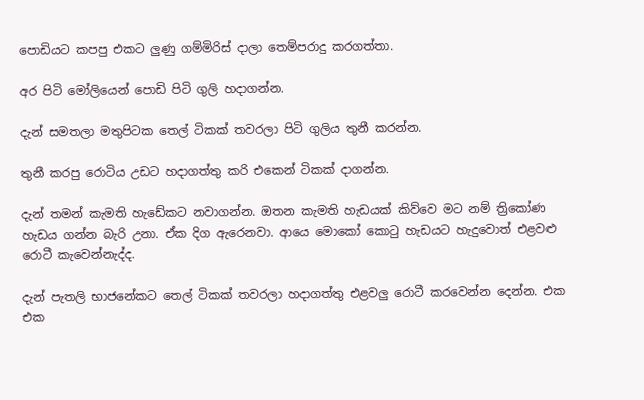පොඩියට කපපු එකට ලුණු ගම්මිරිස් දාලා තෙම්පරාදු කරගත්තා.

අර පිටි මෝලියෙන් පොඩි පිටි ගුලි හදාගන්න.

දැන් සමතලා මතුපිටක තෙල් ටිකක් තවරලා පිටි ගුලිය තුනී කරන්න.

තුනී කරපු රොටිය උඩට හදාගත්තු කරි එකෙන් ටිකක් දාගන්න.

දැන් තමන් කැමති හැඩේකට නවාගන්න. ඔතන කැමති හැඩයක් කිව්වෙ මට නම් ත්‍රිකෝණ හැඩය ගන්න බැරි උනා. ඒක දිග ඇරෙනවා. ආයෙ මොකෝ කොටු හැඩයට හැදුවොත් එළවළු රොටී කැවෙන්නැද්ද.

දැන් පැතලි භාජනේකට තෙල් ටිකක් තවරලා හදාගත්තු එළවලු රොටී කරවෙන්න දෙන්න. එක එක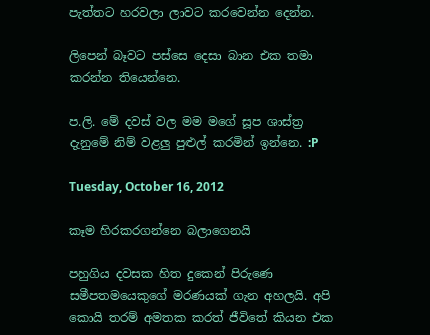පැත්තට හරවලා ලාවට කරවෙන්න දෙන්න.

ලිපෙන් බෑවට පස්සෙ දෙසා බාන එක තමා කරන්න තියෙන්නෙ.

ප.ලි. මේ දවස් වල මම මගේ සූප ශාස්ත්‍ර දැනුමේ නිම් වළලු පුළුල් කරමින් ඉන්නෙ. :P

Tuesday, October 16, 2012

කෑම හිරකරගන්නෙ බලාගෙනයි

පහුගිය දවසක හිත දුකෙන් පිරුණෙ සමීපතමයෙකුගේ මරණයක් ගැන අහලයි. අපි කොයි තරම් අමතක කරත් ජීවිතේ කියන එක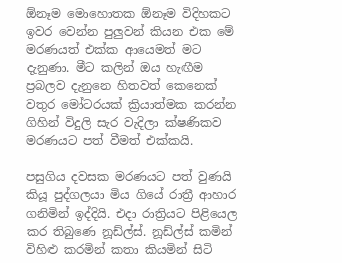ඕනෑම මොහොතක ඕනෑම විදිහකට ඉවර වෙන්න පුලුවන් කියන එක මේ මරණයත් එක්ක ආයෙමත් මට දැනුණා. මීට කලින් ඔය හැඟීම ප්‍රබලව දැනුනෙ හිතවත් කෙනෙක් වතුර මෝටරයක් ක්‍රියාත්මක කරන්න ගිහින් විදුලි සැර වැදිලා ක්ෂණිකව මරණයට පත් වීමත් එක්කයි.

පසුගිය දවසක මරණයට පත් වුණයි කියූ පුද්ගලයා මිය ගියේ රාත්‍රී ආහාර ගනිමින් ඉද්දියි. එදා රාත්‍රියට පිළියෙල කර තිබුණෙ නූඩ්ල්ස්. නූඩ්ල්ස් කමින් විහිළු කරමින් කතා කියමින් සිටි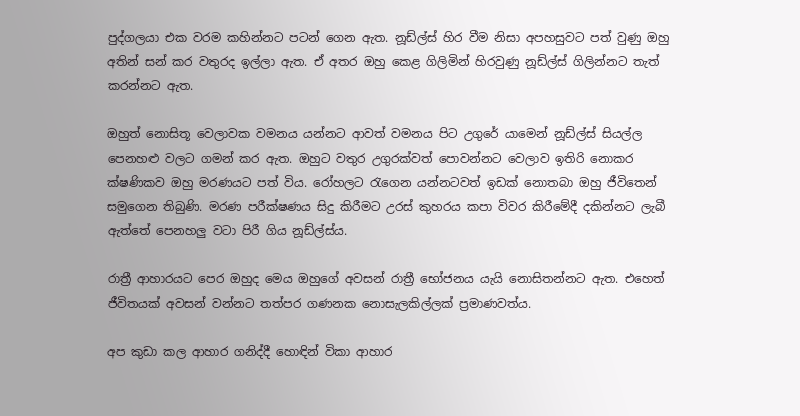පුද්ගලයා එක වරම කහින්නට පටන් ගෙන ඇත. නූඩ්ල්ස් හිර වීම නිසා අපහසුවට පත් වුණු ඔහු අතින් සන් කර වතුරද ඉල්ලා ඇත. ඒ අතර ඔහු කෙළ ගිලිමින් හිරවුණු නූඩ්ල්ස් ගිලින්නට තැත් කරන්නට ඇත.

ඔහුත් නොසිතූ වෙලාවක වමනය යන්නට ආවත් වමනය පිට උගුරේ යාමෙන් නූඩ්ල්ස් සියල්ල පෙනහළු වලට ගමන් කර ඇත. ඔහුට වතුර උගුරක්වත් පොවන්නට වෙලාව ඉතිරි නොකර ක්ෂණිකව ඔහු මරණයට පත් විය. රෝහලට රැගෙන යන්නටවත් ඉඩක් නොතබා ඔහු ජීවිතෙන් සමුගෙන තිබුණි. මරණ පරීක්ෂණය සිදු කිරීමට උරස් කුහරය කපා විවර කිරීමේදී දකින්නට ලැබී ඇත්තේ පෙනහලු වටා පිරී ගිය නූඩ්ල්ස්ය.

රාත්‍රී ආහාරයට පෙර ඔහුද මෙය ඔහුගේ අවසන් රාත්‍රී භෝජනය යැයි නොසිතන්නට ඇත. එහෙත් ජීවිතයක් අවසන් වන්නට තත්පර ගණනක නොසැලකිල්ලක් ප්‍රමාණවත්ය.

අප කුඩා කල ආහාර ගනිද්දී හොඳින් විකා ආහාර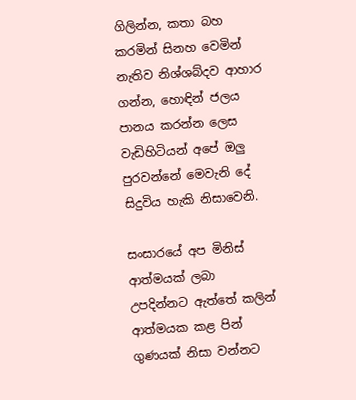ගිලින්න, කතා බහ කරමින් සිනහ වෙමින් නැතිව නිශ්ශබ්දව ආහාර ගන්න, හොඳින් ජලය පානය කරන්න ලෙස වැඩිහිටියන් අපේ ඔලු පුරවන්නේ මෙවැනි දේ සිදුවිය හැකි නිසාවෙනි.

සංසාරයේ අප මිනිස් ආත්මයක් ලබා උපදින්නට ඇත්තේ කලින් ආත්මයක කළ පින් ගුණයක් නිසා වන්නට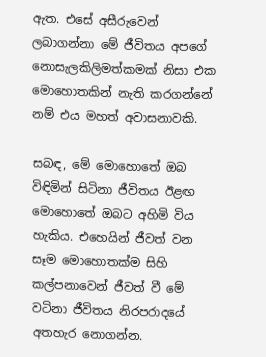ඇත. එසේ අසීරුවෙන් ලබාගන්නා මේ ජීවිතය අපගේ නොසැලකිලිමත්කමක් නිසා එක මොහොතකින් නැති කරගන්නේ නම් එය මහත් අවාසනාවකි.

සබඳ, මේ මොහොතේ ඔබ විඳිමින් සිටිනා ජීවිතය ඊළඟ මොහොතේ ඔබට අහිමි විය හැකිය. එහෙයින් ජීවත් වන සෑම මොහොතක්ම සිහි කල්පනාවෙන් ජීවත් වී මේ වටිනා ජීවිතය නිරපරාදයේ අතහැර නොගන්න.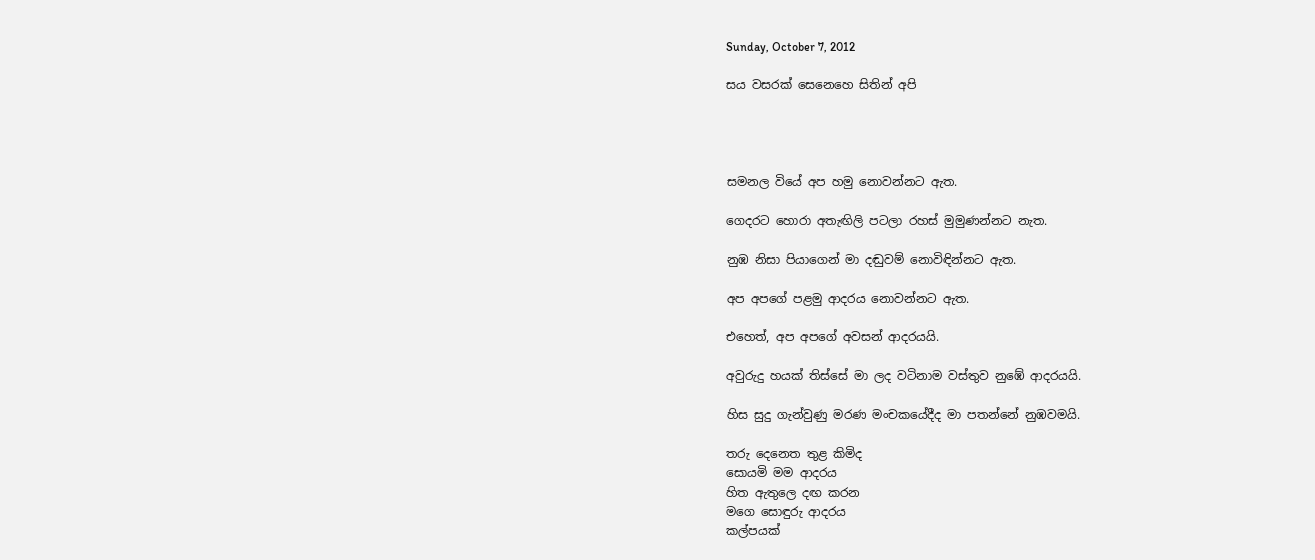Sunday, October 7, 2012

සය වසරක් සෙනෙහෙ සිතින් අපි




සමනල වියේ අප හමු නොවන්නට ඇත.

ගෙදරට හොරා අතැඟිලි පටලා රහස් මුමුණන්නට නැත.

නුඹ නිසා පියාගෙන් මා දඬුවම් නොවිඳින්නට ඇත.

අප අපගේ පළමු ආදරය නොවන්නට ඇත.

එහෙත්, අප අපගේ අවසන් ආදරයයි.

අවුරුදු හයක් තිස්සේ මා ලද වටිනාම වස්තුව නුඹේ ආදරයයි.

හිස සුදු ගැන්වුණු මරණ මංචකයේදීද මා පතන්නේ නුඹවමයි.

තරු දෙනෙත තුළ කිමිද
සොයමි මම ආදරය
හිත ඇතුලෙ දඟ කරන
මගෙ සොඳුරු ආදරය
කල්පයක්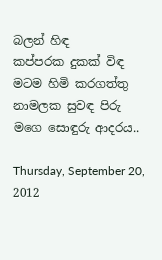බලන් හිඳ
කප්පරක දුකක් විඳ
මටම හිමි කරගත්තු
නාමලක සුවඳ පිරු
මගෙ සොඳුරු ආදරය..

Thursday, September 20, 2012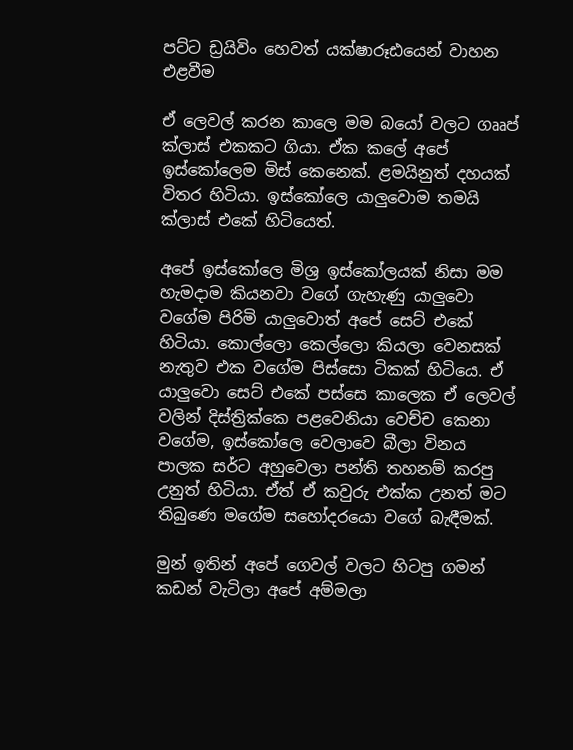පට්ට ඩ්‍රයිවිං හෙවත් යක්ෂාරූඪයෙන් වාහන එළවීම

ඒ ලෙවල් කරන කාලෙ මම බයෝ වලට ගෲප් ක්ලාස් එකකට ගියා. ඒක කලේ අපේ ඉස්කෝලෙම මිස් කෙනෙක්. ළමයිනුත් දහයක් විතර හිටියා. ඉස්කෝලෙ යාලුවොම තමයි ක්ලාස් එකේ හිටියෙත්.

අපේ ඉස්කෝලෙ මිශ්‍ර ඉස්කෝලයක් නිසා මම හැමදාම කියනවා වගේ ගැහැණු යාලුවො වගේම පිරිමි යාලුවොත් අපේ සෙට් එකේ හිටියා. කොල්ලො කෙල්ලො කියලා වෙනසක් නැතුව එක වගේම පිස්සො ටිකක් හිටියෙ. ඒ යාලුවො සෙට් එකේ පස්සෙ කාලෙක ඒ ලෙවල් වලින් දිස්ත්‍රික්කෙ පළවෙනියා වෙච්ච කෙනා වගේම, ඉස්කෝලෙ වෙලාවෙ බීලා විනය පාලක සර්ට අහුවෙලා පන්ති තහනම් කරපු උනුත් හිටියා. ඒත් ඒ කවුරු එක්ක උනත් මට තිබුණෙ මගේම සහෝදරයො වගේ බැඳීමක්.

මුන් ඉතින් අපේ ගෙවල් වලට හිටපු ගමන් කඩන් වැටිලා අපේ අම්මලා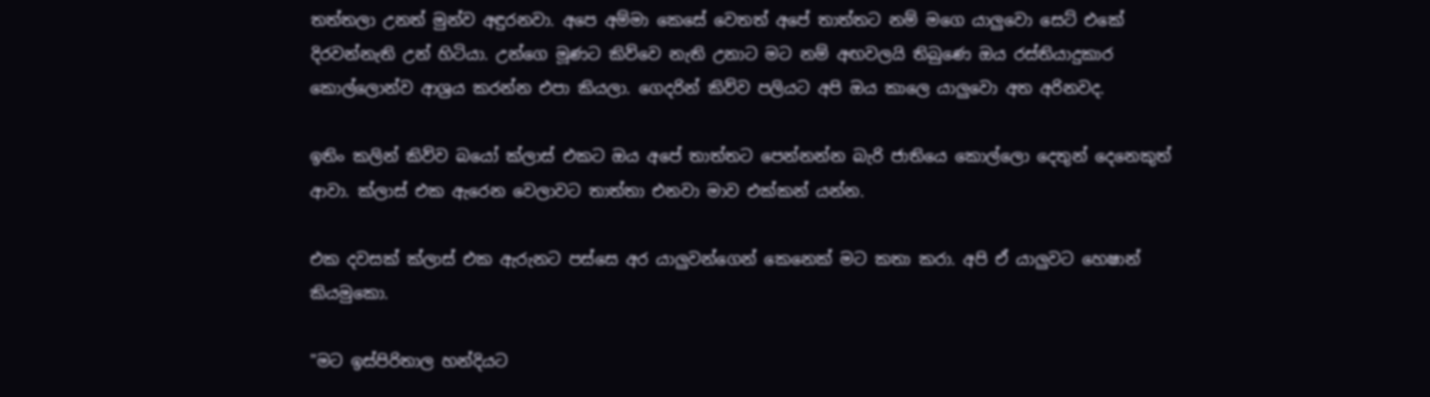තත්තලා උනත් මුන්ව අඳුරනවා. අපෙ අම්මා කෙසේ වෙතත් අපේ තාත්තට නම් මගෙ යාලුවො සෙට් එකේ දිරවන්නැති උන් හිටියා. උන්ගෙ මූණට කිව්වෙ නැති උනාට මට නම් අඟවලයි තිබුණෙ ඔය රස්තියාදුකාර කොල්ලොන්ව ආශ්‍රය කරන්න එපා කියලා. ගෙදරින් කිව්ව පලියට අපි ඔය කාලෙ යාලුවො අත අරිනවද.

ඉතිං කලින් කිව්ව බයෝ ක්ලාස් එකට ඔය අපේ තාත්තට පෙන්නන්න බැරි ජාතියෙ කොල්ලො දෙතුන් දෙනෙකුත් ආවා. ක්ලාස් එක ඇරෙන වෙලාවට තාත්තා එනවා මාව එක්කන් යන්න.

එක දවසක් ක්ලාස් එක ඇරුනට පස්සෙ අර යාලුවන්ගෙන් කෙනෙක් මට කතා කරා. අපි ඒ යාලුවට හෙෂාන් කියමුකො.

"මට ඉස්පිරිතාල හන්දියට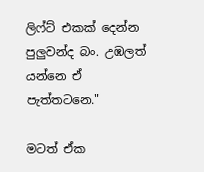ලිෆ්ට් එකක් දෙන්න පුලුවන්ද බං. උඹලත් යන්නෙ ඒ පැත්තටනෙ."

මටත් ඒක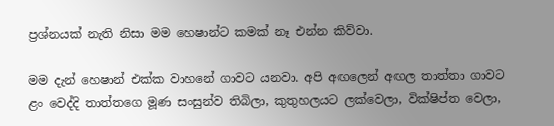ප්‍රශ්නයක් නැති නිසා මම හෙෂාන්ට කමක් නෑ එන්න කිව්වා.

මම දැන් හෙෂාන් එක්ක වාහනේ ගාවට යනවා. අපි අඟලෙන් අඟල තාත්තා ගාවට ළං වෙද්දි තාත්තගෙ මූණ සංසුන්ව තිබිලා, කුතුහලයට ලක්වෙලා, වික්ෂිප්ත වෙලා,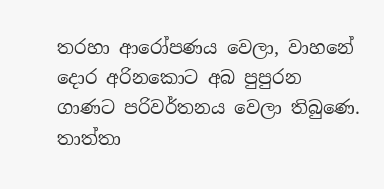තරහා ආරෝපණය වෙලා, වාහනේ දොර අරිනකොට අබ පුපුරන ගාණට පරිවර්තනය වෙලා තිබුණෙ. තාත්තා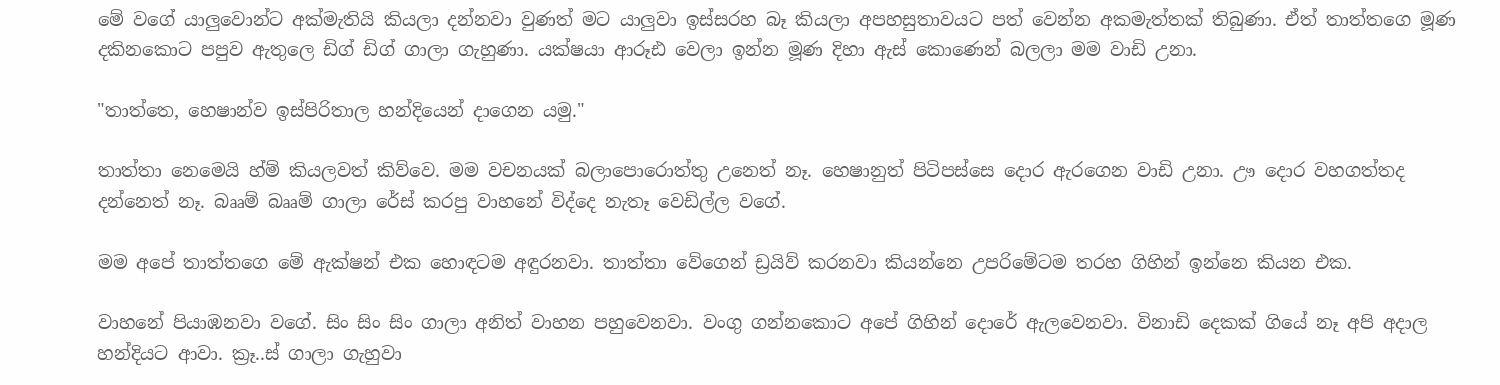මේ වගේ යාලුවොන්ට අක්මැතියි කියලා දන්නවා වුණත් මට යාලුවා ඉස්සරහ බෑ කියලා අපහසුතාවයට පත් වෙන්න අකමැත්තක් තිබුණා. ඒත් තාත්තගෙ මූණ දකිනකොට පපුව ඇතුලෙ ඩිග් ඩිග් ගාලා ගැහුණා. යක්ෂයා ආරූඪ වෙලා ඉන්න මූණ දිහා ඇස් කොණෙන් බලලා මම වාඩි උනා.

"තාත්තෙ, හෙෂාන්ව ඉස්පිරිතාල හන්දියෙන් දාගෙන යමු."

තාත්තා නෙමෙයි හ්ම් කියලවත් කිව්වෙ. මම වචනයක් බලාපොරොත්තු උනෙත් නෑ. හෙෂානුත් පිටිපස්සෙ දොර ඇරගෙන වාඩි උනා. ඌ දොර වහගත්තද දන්නෙත් නෑ. බෲම් බෲම් ගාලා රේස් කරපු වාහනේ විද්දෙ නැතෑ වෙඩිල්ල වගේ.

මම අපේ තාත්තගෙ මේ ඇක්ෂන් එක හොඳටම අඳුරනවා. තාත්තා වේගෙන් ඩ්‍රයිව් කරනවා කියන්නෙ උපරිමේටම තරහ ගිහින් ඉන්නෙ කියන එක.

වාහනේ පියාඹනවා වගේ. සිං සිං සිං ගාලා අනිත් වාහන පහුවෙනවා. වංගු ගන්නකොට අපේ ගිහින් දොරේ ඇලවෙනවා. විනාඩි දෙකක් ගියේ නෑ අපි අදාල හන්දියට ආවා. ක්‍රෑ..ස් ගාලා ගැහුවා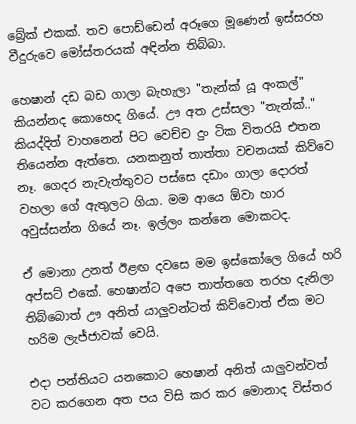බ්‍රේක් එකක්. තව පොඩ්ඩෙන් අරූගෙ මූණෙන් ඉස්සරහ වීදුරුවෙ මෝස්තරයක් අඳින්න තිබ්බා.

හෙෂාන් දඩ බඩ ගාලා බැහැලා "තැන්ක් යූ අංකල්" කියන්නද කොහෙද ගියේ. ඌ අත උස්සලා "තැන්ක්.." කියද්දිත් වාහනෙන් පිට වෙච්ච දුං ටික විතරයි එතන තියෙන්න ඇත්තෙ. යනකනුත් තාත්තා වචනයක් කිව්වෙ නෑ. ගෙදර නැවැත්තුවට පස්සෙ දඩාං ගාලා දොරත් වහලා ගේ ඇතුලට ගියා. මම ආයෙ ඕවා හාර අවුස්සන්න ගියේ නෑ. ඉල්ලං කන්නෙ මොකටද.

ඒ මොනා උනත් ඊළඟ දවසෙ මම ඉස්කෝලෙ ගියේ හරි අප්සට් එකේ. හෙෂාන්ට අපෙ තාත්තගෙ තරහ දැනිලා තිබ්බොත් ඌ අනිත් යාලුවන්ටත් කිව්වොත් ඒක මට හරිම ලැජ්ජාවක් වෙයි.

එදා පන්තියට යනකොට හෙෂාන් අනිත් යාලුවන්වත් වට කරගෙන අත පය විසි කර කර මොනාද විස්තර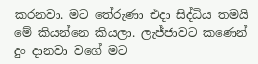කරනවා. මට තේරුණා එදා සිද්ධිය තමයි මේ කියන්නෙ කියලා. ලැජ්ජාවට කණෙන් දුං දානවා වගේ මට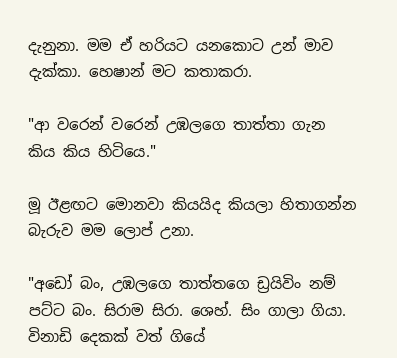දැනුනා. මම ඒ හරියට යනකොට උන් මාව දැක්කා. හෙෂාන් මට කතාකරා.

"ආ වරෙන් වරෙන් උඹලගෙ තාත්තා ගැන කිය කිය හිටියෙ."

මූ ඊළඟට මොනවා කියයිද කියලා හිතාගන්න බැරුව මම ලොප් උනා.

"අඩෝ බං, උඹලගෙ තාත්තගෙ ඩ්‍රයිවිං නම් පට්ට බං. සිරාම සිරා. ශෙහ්. සිං ගාලා ගියා. විනාඩි දෙකක් වත් ගියේ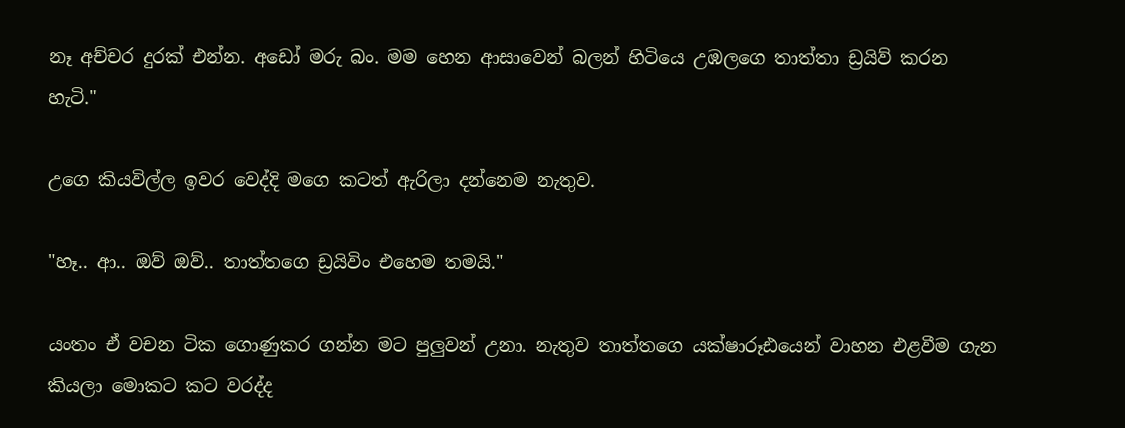නෑ අච්චර දුරක් එන්න. අඩෝ මරු බං. මම හෙන ආසාවෙන් බලන් හිටියෙ උඹලගෙ තාත්තා ඩ්‍රයිව් කරන හැටි."

උගෙ කියවිල්ල ඉවර වෙද්දි මගෙ කටත් ඇරිලා දන්නෙම නැතුව.

"හෑ.. ආ.. ඔව් ඔව්.. තාත්තගෙ ඩ්‍රයිවිං එහෙම තමයි."

යංතං ඒ වචන ටික ගොණුකර ගන්න මට පුලුවන් උනා. නැතුව තාත්තගෙ යක්ෂාරූඪයෙන් වාහන එළවීම ගැන කියලා මොකට කට වරද්ද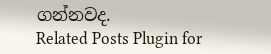ගන්නවද.
Related Posts Plugin for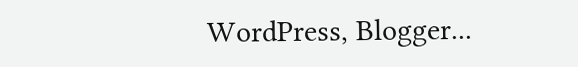WordPress, Blogger...